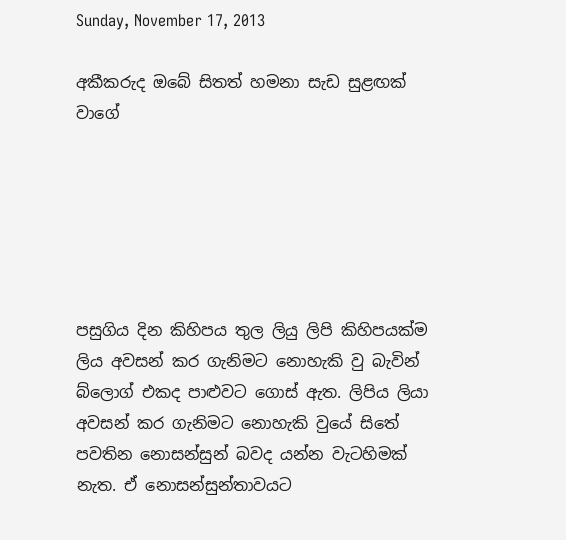Sunday, November 17, 2013

අකීකරුද ඔබේ සිතත් හමනා සැඩ සුළඟක් වාගේ






පසුගිය දින කිහිපය තුල ලියු ලිපි කිහිපයක්ම ලිය අවසන් කර ගැනිමට නොහැකි වු බැවින් බ්ලොග් එකද පාළුවට ගොස් ඇත. ලිපිය ලියා අවසන් කර ගැනිමට නොහැකි වුයේ සිතේ පවතින නොසන්සුන් බවද යන්න වැටහිමක් නැත. ඒ නොසන්සුන්තාවයට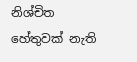නිශ්චිත හේතුවක් නැති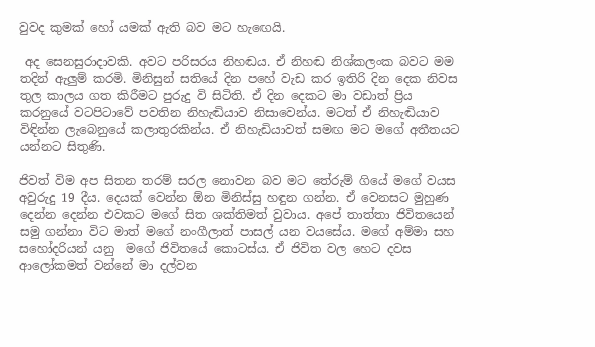වුවද කුමක් හෝ යමක් ඇති බව මට හැඟෙයි.

 අද සෙනසුරාදාවකි. අවට පරිසරය නිහඬය. ඒ නිහඬ නිශ්කලංක බවට මම තදින් ඇලුම් කරමි. මිනිසුන් සතියේ දින පහේ වැඩ කර ඉතිරි දින දෙක නිවස තුල කාලය ගත කිරීමට පුරුදු වි සිටිති. ඒ දින දෙකට මා වඩාත් ප්‍රිය කරනුයේ වටපිටාවේ පවතින නිහැඬියාව නිසාවෙන්ය. මටත් ඒ නිහැඬියාව විඳින්න ලැබෙනුයේ කලාතුරකින්ය. ඒ නිහැඩියාවත් සමඟ මට මගේ අතීතයට යන්නට සිතුණි.

ජිවත් විම අප සිතන තරම් සරල නොවන බව මට තේරුම් ගියේ මගේ වයස  අවුරුදු 19 දීය. දෙයක් වෙන්න ඕන මිනිස්සු හඳුන ගන්න. ඒ වෙනසට මුහුණ දෙන්න දෙන්න එවකට මගේ සිත ශක්තිමත් වුවාය. අපේ තාත්තා ජිවිතයෙන් සමු ගන්නා විට මාත් මගේ නංගීලාත් පාසල් යන වයසේය. මගේ අම්මා සහ සහෝදරියන් යනු  මගේ ජිවිතයේ කොටස්ය. ඒ ජිවිත වල හෙට දවස ආලෝකමත් වන්නේ මා දල්වන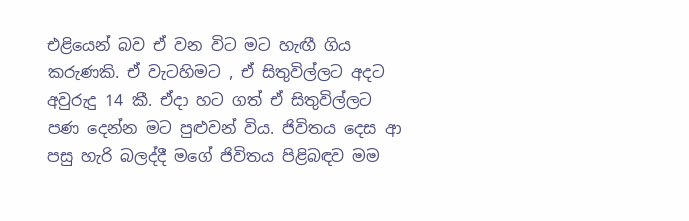එළියෙන් බව ඒ වන විට මට හැඟී ගිය කරුණකි. ඒ වැටහිමට , ඒ සිතුවිල්ලට අදට අවුරුදු 14 කී. ඒදා හට ගත් ඒ සිතුවිල්ලට පණ දෙන්න මට පුළුවන් විය. ජිවිතය දෙස ආ පසු හැරි බලද්දී මගේ ජිවිතය පිළිබඳව මම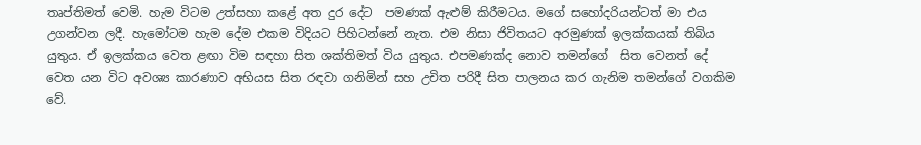තෘප්තිමත් වෙමි. හැම විටම උත්සහා කළේ අත දුර දේට  පමණක් ඇළුම් කිරීමටය. මගේ සහෝදරියන්ටත් මා එය උගන්වන ලදී. හැමෝටම හැම දේම එකම විදියට පිහිටන්නේ නැත. එම නිසා ජිවිතයට අරමුණක් ඉලක්කයක් තිබිය යුතුය. ඒ ඉලක්කය වෙත ළඟා විම සඳහා සිත ශක්තිමත් විය යුතුය. එපමණක්ද නොව තමන්ගේ  සිත වෙනත් දේ වෙත යන විට අවශ්‍ය කාරණාව අභියස සිත රඳවා ගනිමින් සහ උචිත පරිදී සිත පාලනය කර ගැනිම තමන්ගේ වගකිම වේ.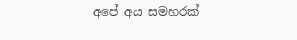අපේ අය සමහරක්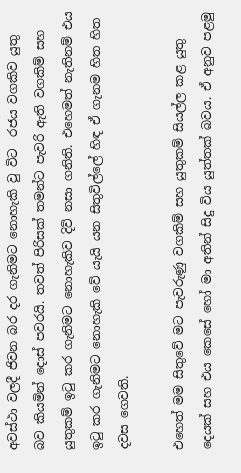අවස්ථා වලදී ජිවන බර දර ගැනිමට නොහැකි වු විට  රජය වගකිව යුතු බව කියමින් දොස් පවරයි. තවත් පිරිසක් තමන්ට පැවරි ඇති වගකිම් සහ යුතුකම් ඉටු කර ගැනිමට නොහැකිව දිවි නසා ගනිති. එහෙමත් නැතිනම් එය ඉටු කර ගැනිමට නොහැකි වේ යැයි යන සිතුවිල්ලේ හිඳ ඒ ගැනම හිත හිත දවස ගෙවති.

එහෙත් මම සිතුවේ මට පැවරුණු වගකිම් සහ යුතුකම් සියල්ල කළ යුතු දෙයක් සහ එය කෙසේ හෝ මා අතින් සිදු විය යුත්තක් බවය. ඒ අනුව පළමු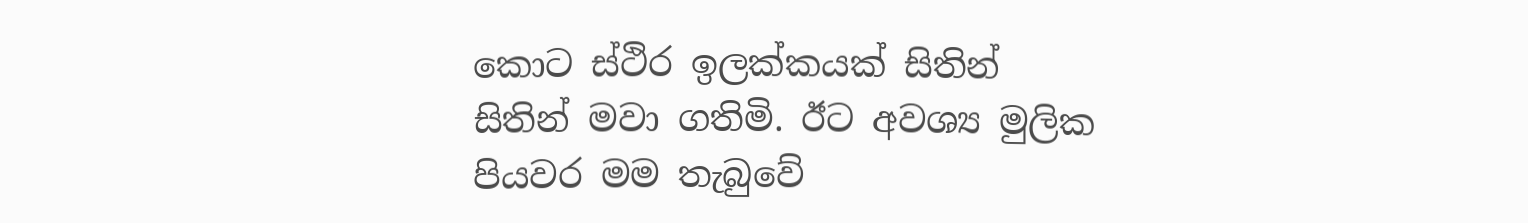කොට ස්ථිර ඉලක්කයක් සිතින් සිතින් මවා ගතිමි. ඊට අවශ්‍ය මුලික පියවර මම තැබුවේ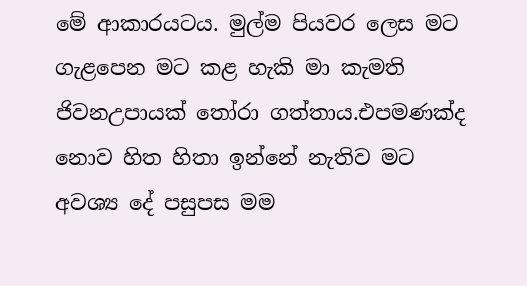මේ ආකාරයටය. මුල්ම පියවර ලෙස මට ගැළපෙන මට කළ හැකි මා කැමති ජිවනඋපායක් තෝරා ගත්තාය.එපමණක්ද නොව හිත හිතා ඉන්නේ නැතිව මට අවශ්‍ය දේ පසුපස මම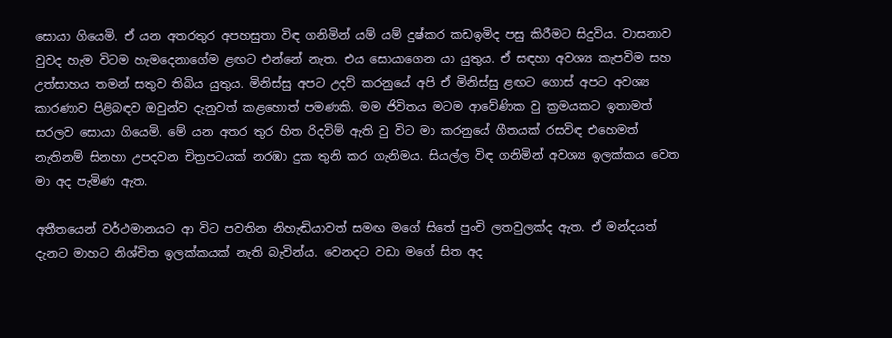සොයා ගියෙමි. ඒ යන අතරතුර අපහසුතා විඳ ගනිමින් යම් යම් දුෂ්කර කඩඉමිද පසු කිරීමට සිදුවිය. වාසනාව වුවද හැම විටම හැමදෙනාගේම ළඟට එන්නේ නැත. එය සොයාගෙන යා යුතුය. ඒ සඳහා අවශ්‍ය කැපවිම සහ උත්සාහය තමන් සතුව තිබිය යුතුය. මිනිස්සු අපට උදව් කරනුයේ අපි ඒ මිනිස්සු ළඟට ගොස් අපට අවශ්‍ය කාරණාව පිළිබඳව ඔවුන්ව දැනුවත් කළහොත් පමණකි. මම ජිවිතය මටම ආවේණික වු ක්‍රමයකට ඉතාමත් සරලව සොයා ගියෙමි. මේ යන අතර තුර හිත රිදවිම් ඇති වු විට මා කරනුයේ ගීතයක් රසවිඳ එහෙමත් නැතිනම් සිනහා උපදවන චිත්‍රපටයක් නරඹා දුක තුනි කර ගැනිමය. සියල්ල විඳ ගනිමින් අවශ්‍ය ඉලක්කය වෙත මා අද පැමිණ ඇත.

අතීතයෙන් වර්ථමානයට ආ විට පවතින නිහැඬියාවත් සමඟ මගේ සිතේ පුංචි ලතවුලක්ද ඇත. ඒ මන්දයත් දැනට මාහට නිශ්චිත ඉලක්කයක් නැති බැවින්ය. වෙනදට වඩා මගේ සිත අද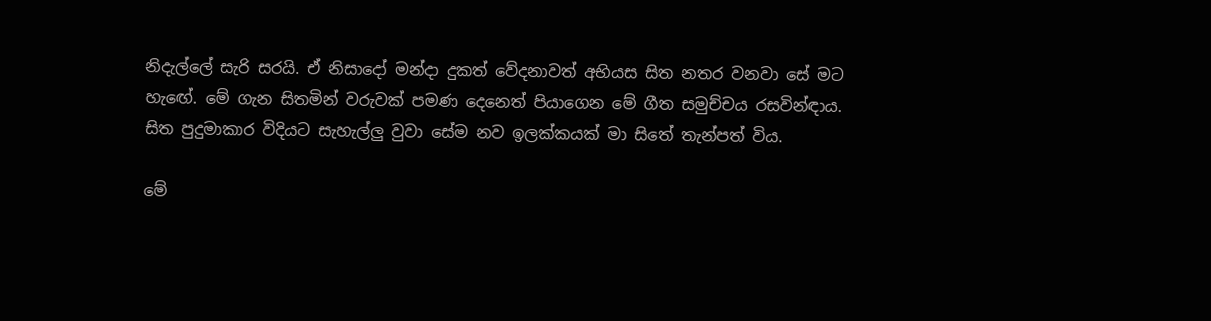නිදැල්ලේ සැරි සරයි. ඒ නිසාදෝ මන්දා දුකත් වේදනාවත් අභියස සිත නතර වනවා සේ මට හැඟේ. මේ ගැන සිතමින් වරුවක් පමණ දෙනෙත් පියාගෙන මේ ගීත සමුච්චය රසවින්ඳාය. සිත පුදුමාකාර විදියට සැහැල්ලු වුවා සේම නව ඉලක්කයක් මා සිතේ තැන්පත් විය.

මේ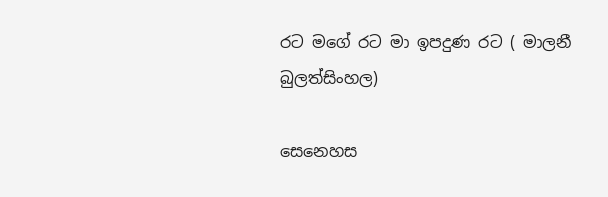රට මගේ රට මා ඉපදුණ රට ( මාලනී බුලත්සිංහල)

සෙනෙහස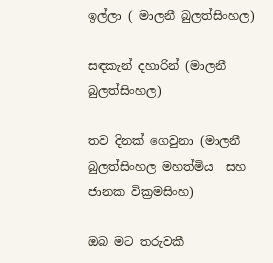ඉල්ලා ( මාලනී බුලත්සිංහල)

සඳකැන් දහාරින් (මාලනී බුලත්සිංහල)

තව දිනක් ගෙවුනා (මාලනී බුලත්සිංහල මහත්මිය  සහ ජානක වික්‍රමසිංහ)

ඔබ මට තරුවකී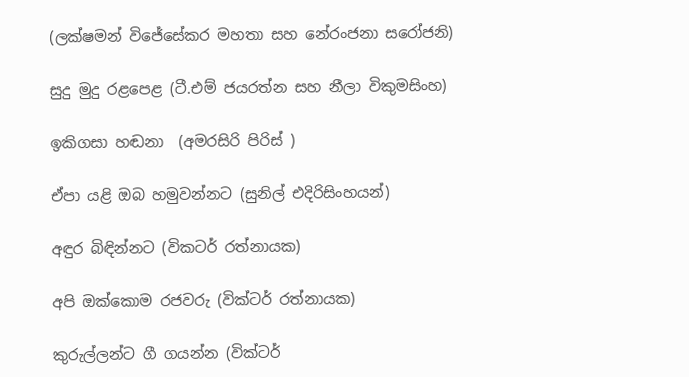(ලක්ෂමන් විජේසේකර මහතා සහ නේරංජනා සරෝජනි)

සුදු මුදු රළපෙළ (ටී.එම් ජයරත්න සහ නීලා විකුමසිංහ)

ඉකිගසා හඬනා  (අමරසිරි පිරිස් )

ඒපා යළි ඔබ හමුවන්නට (සුනිල් එදිරිසිංහයන්)

අඳුර බිඳින්නට (විකටර් රත්නායක)

අපි ඔක්කොම රජවරු (වික්ටර් රත්නායක)

කුරුල්ලන්ට ගී ගයන්න (වික්ටර්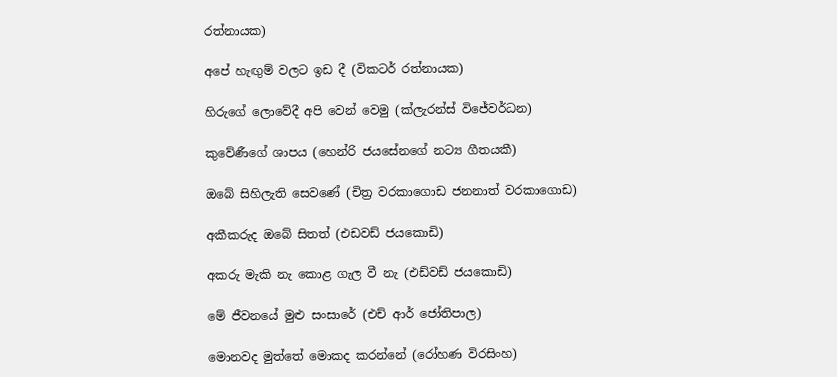රත්නායක)

අපේ හැඟුම් වලට ඉඩ දී (විකටර් රත්නායක)

හිරුගේ ලොවේදී අපි වෙන් වෙමු (ක්ලැරන්ස් විජේවර්ධන)

කුවේණීගේ ශාපය (හෙන්රි ජයසේනගේ නට්‍ය ගීතයකී)

ඔබේ සිහිලැති සෙවණේ (චිත්‍ර වරකාගොඩ ජනනාත් වරකාගොඩ)

අකීකරුද ඔබේ සිතත් (එඩවඩ් ජයකොඩි)

අකරු මැකි නැ කොළ ගැල වී නැ (එඩ්වඩ් ජයකොඩි)

මේ ජීවනයේ මුළු සංසාරේ (එච් ආර් ජෝතිපාල)

මොනවද මුත්තේ මොකද කරන්නේ (රෝහණ විරසිංහ)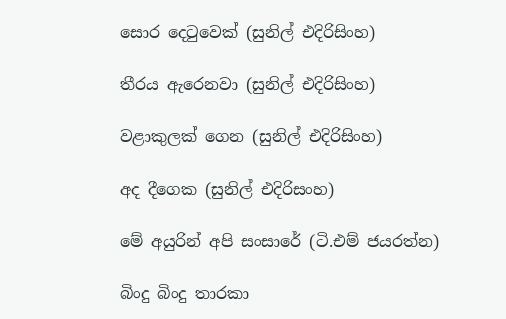සොර දෙටුවෙක් (සුනිල් එදිරිසිංහ)

තීරය ඇරෙනවා (සුනිල් එදිරිසිංහ)

වළාකුලක් ගෙන (සුනිල් එදිරිසිංහ)

අද දීගෙක (සුනිල් එදිරිසංහ)

මේ අයුරින් අපි සංසාරේ (ටි.එම් ජයරත්න)

බිංදු බිංදු තාරකා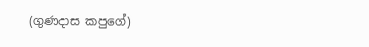(ගුණදාස කපුගේ)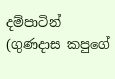දම්පාටින් (ගුණදාස කපුගේ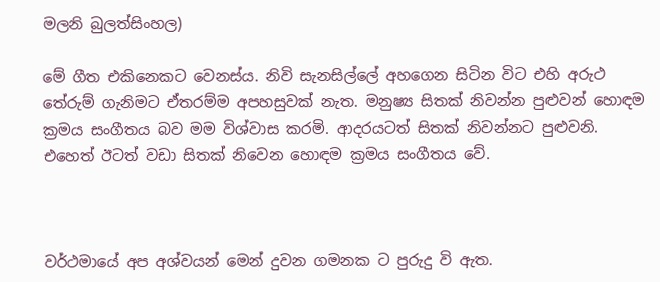මලනි බුලත්සිංහල)

මේ ගීත එකිනෙකට වෙනස්ය. නිවි සැනසිල්ලේ අහගෙන සිටින විට එහි අරුථ තේරුම් ගැනිමට ඒතරම්ම අපහසුවක් නැත. මනුෂ්‍ය සිතක් නිවන්න පුළුවන් හොඳම ක්‍රමය සංගීතය බව මම විශ්වාස කරමි. ආදරයටත් සිතක් නිවන්නට පුළුවනි. එහෙත් ඊටත් වඩා සිතක් නිවෙන හොඳම ක්‍රමය සංගීතය වේ.



වර්ථමායේ අප අශ්වයන් මෙන් දුවන ගමනක ට පුරුදු වි ඇත.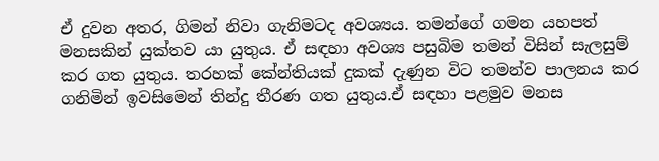ඒ දුවන අතර, ගිමන් නිවා ගැනිමටද අවශ්‍යය. තමන්ගේ ගමන යහපත් මනසකින් යුක්තව යා යුතුය. ඒ සඳහා අවශ්‍ය පසුබිම තමන් විසින් සැලසුම් කර ගත යුතුය. තරහක් කේන්තියක් දුකක් දැණුන විට තමන්ව පාලනය කර ගනිමින් ඉවසිමෙන් තින්දු තීරණ ගත යුතුය.ඒ සඳහා පළමුව මනස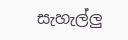සැහැල්ලු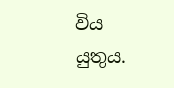විය යුතුය.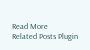Read More
Related Posts Plugin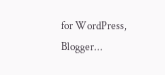for WordPress, Blogger...